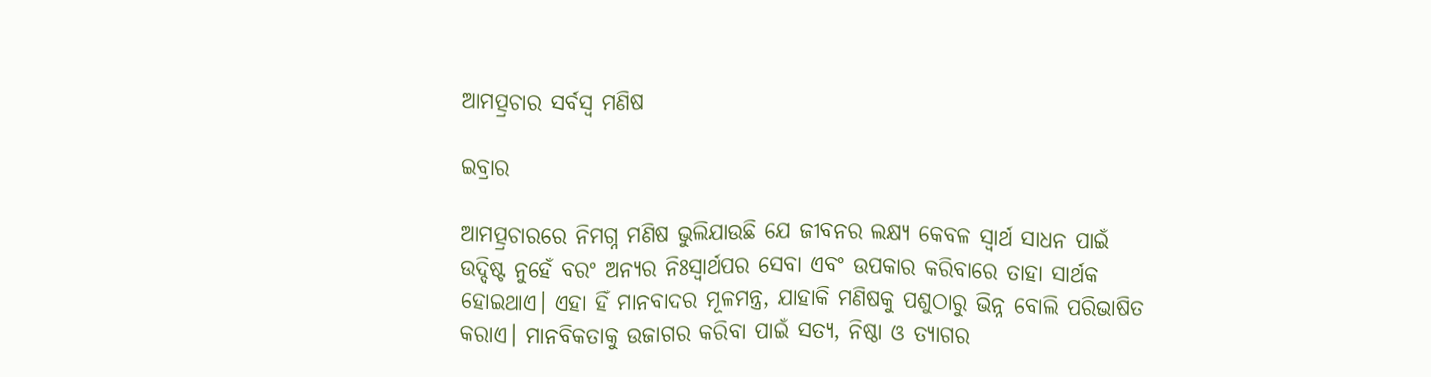ଆମତ୍ପ୍ରଚାର ସର୍ବସ୍ବ ମଣିଷ

ଇବ୍ରାର

ଆମତ୍ପ୍ରଚାରରେ ନିମଗ୍ନ ମଣିଷ ଭୁଲିଯାଉଛି ଯେ ଜୀବନର ଲକ୍ଷ୍ୟ କେବଳ ସ୍ବାର୍ଥ ସାଧନ ପାଇଁ ଉଦ୍ଦିଷ୍ଟ ନୁହେଁ ବରଂ ଅନ୍ୟର ନିଃସ୍ବାର୍ଥପର ସେବା ଏବଂ ଉପକାର କରିବାରେ ତାହା ସାର୍ଥକ ହୋଇଥାଏ। ଏହା ହିଁ ମାନବାଦର ମୂଳମନ୍ତ୍ର, ଯାହାକି ମଣିଷକୁ ପଶୁଠାରୁ ଭିନ୍ନ ବୋଲି ପରିଭାଷିତ କରାଏ। ମାନବିକତାକୁ ଉଜାଗର କରିବା ପାଇଁ ସତ୍ୟ, ନିଷ୍ଠା ଓ ତ୍ୟାଗର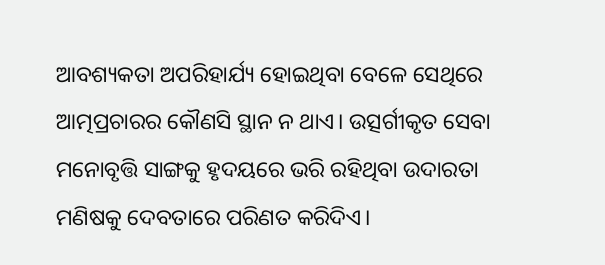ଆବଶ୍ୟକତା ଅପରିହାର୍ଯ୍ୟ ହୋଇଥିବା ବେଳେ ସେଥିରେ ଆତ୍ମପ୍ରଚାରର କୌଣସି ସ୍ଥାନ ନ ଥାଏ। ଉତ୍ସର୍ଗୀକୃତ ସେବା ମନୋବୃତ୍ତି ସାଙ୍ଗକୁ ହୃଦୟରେ ଭରି ରହିଥିବା ଉଦାରତା ମଣିଷକୁ ଦେବତାରେ ପରିଣତ କରିଦିଏ।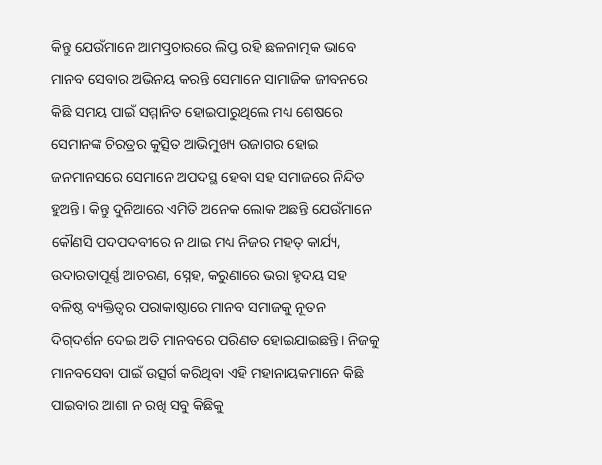କିନ୍ତୁ ଯେଉଁମାନେ ଆମତ୍ପ୍ରଚାରରେ ଲିପ୍ତ ରହି ଛଳନାତ୍ମକ ଭାବେ ମାନବ ସେବାର ଅଭିନୟ କରନ୍ତି ସେମାନେ ସାମାଜିକ ଜୀବନରେ କିଛି ସମୟ ପାଇଁ ସମ୍ମାନିତ ହୋଇପାରୁଥିଲେ ମଧ୍ୟ ଶେଷରେ ସେମାନଙ୍କ ଚିରତ୍ରର କୁତ୍ସିତ ଆଭିମୁଖ୍ୟ ଉଜାଗର ହୋଇ ଜନମାନସରେ ସେମାନେ ଅପଦସ୍ଥ ହେବା ସହ ସମାଜରେ ନିନ୍ଦିତ ହୁଅନ୍ତି। କିନ୍ତୁ ଦୁନିଆରେ ଏମିତି ଅନେକ ଲୋକ ଅଛନ୍ତି ଯେଉଁମାନେ କୌଣସି ପଦପଦବୀରେ ନ ଥାଇ ମଧ୍ୟ ନିଜର ମହତ୍‌ କାର୍ଯ୍ୟ, ଉଦାରତାପୂର୍ଣ୍ଣ ଆଚରଣ, ସ୍ନେହ, କରୁଣାରେ ଭରା ହୃଦୟ ସହ ବଳିଷ୍ଠ ବ୍ୟକ୍ତିତ୍ୱର ପରାକାଷ୍ଠାରେ ମାନବ ସମାଜକୁ ନୂତନ ଦିଗ୍‌ଦର୍ଶନ ଦେଇ ଅତି ମାନବରେ ପରିଣତ ହୋଇଯାଇଛନ୍ତି। ନିଜକୁ ମାନବସେବା ପାଇଁ ଉତ୍ସର୍ଗ କରିଥିବା ଏହି ମହାନାୟକମାନେ କିଛି ପାଇବାର ଆଶା ନ ରଖି ସବୁ କିଛିକୁ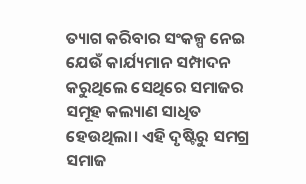ତ୍ୟାଗ କରିବାର ସଂକଳ୍ପ ନେଇ ଯେଉଁ କାର୍ଯ୍ୟମାନ ସମ୍ପାଦନ କରୁଥିଲେ ସେଥିରେ ସମାଜର ସମୂହ କଲ୍ୟାଣ ସାଧିତ ହେଉଥିଲା। ଏହି ଦୃଷ୍ଟିରୁ ସମଗ୍ର ସମାଜ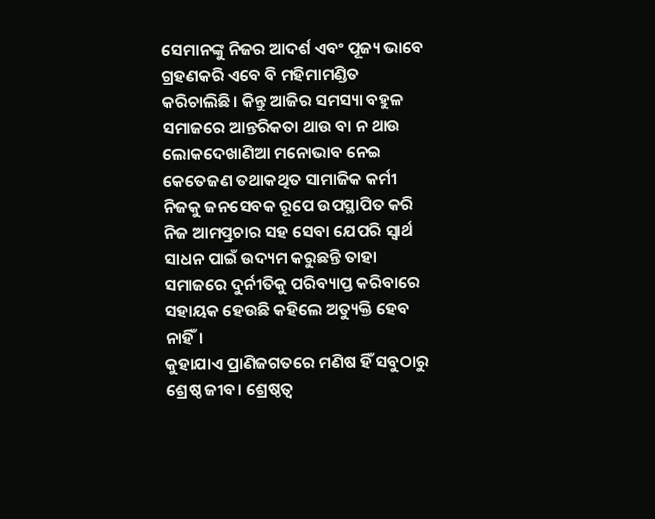ସେମାନଙ୍କୁ ନିଜର ଆଦର୍ଶ ଏବଂ ପୂଜ୍ୟ ଭାବେ ଗ୍ରହଣକରି ଏବେ ବି ମହିମାମଣ୍ଡିତ କରିଚାଲିଛି। କିନ୍ତୁ ଆଜିର ସମସ୍ୟା ବହୁଳ ସମାଜରେ ଆନ୍ତରିକତା ଥାଉ ବା ନ ଥାଉ ଲୋକଦେଖାଣିଆ ମନୋଭାବ ନେଇ କେତେଜଣ ତଥାକଥିତ ସାମାଜିକ କର୍ମୀ ନିଜକୁ ଜନସେବକ ରୂପେ ଉପସ୍ଥାପିତ କରି ନିଜ ଆମତ୍ପ୍ରଚାର ସହ ସେବା ଯେପରି ସ୍ବାର୍ଥ ସାଧନ ପାଇଁ ଉଦ୍ୟମ କରୁଛନ୍ତି ତାହା ସମାଜରେ ଦୁର୍ନୀତିକୁ ପରିବ୍ୟାପ୍ତ କରିବାରେ ସହାୟକ ହେଉଛି କହିଲେ ଅତ୍ୟୁକ୍ତି ହେବ ନାହିଁ।
କୁହାଯାଏ ପ୍ରାଣିଜଗତରେ ମଣିଷ ହିଁ ସବୁଠାରୁ ଶ୍ରେଷ୍ଠ ଜୀବ। ଶ୍ରେଷ୍ଠତ୍ୱ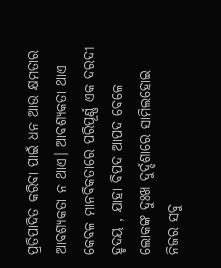ପ୍ରତିପାଦିତ କରିବା ପାଇଁ ଧନ ଆଉ କ୍ଷମତାର ଆବଶ୍ୟକତା ନ ଥାଏ। ଆବଶ୍ୟକତା ଥାଏ କେବଳ ମାନବିକତାରେ ପରିପୂର୍ଣ୍ଣ ଏକ ଦରଦୀ ହୃଦୟ , ଯାହା ବିପଦ ଆପଦ ବେଳେ ଲୋକଙ୍କ ଦୁଃଖ ଦୁର୍ଦ୍ଦଶାରେ ସାମିଲହୋଇ ନିଜର ସବୁ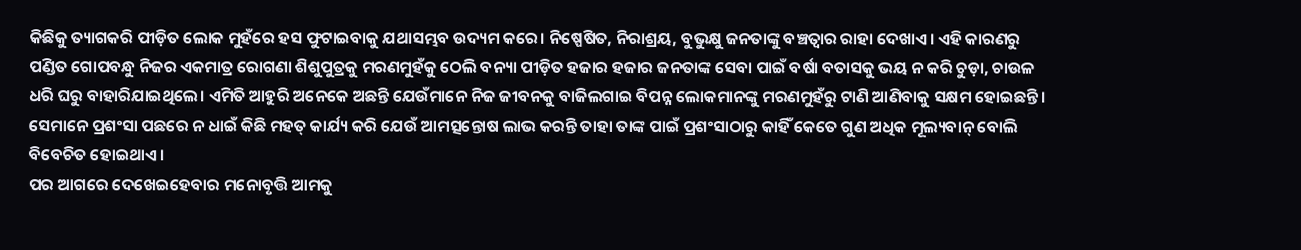କିଛିକୁ ତ୍ୟାଗକରି ପୀଡ଼ିତ ଲୋକ ମୁହଁରେ ହସ ଫୁଟାଇବାକୁ ଯଥାସମ୍ଭବ ଉଦ୍ୟମ କରେ। ନିଷ୍ପେଷିତ, ନିରାଶ୍ରୟ, ବୁଭୁକ୍ଷୁ ଜନତାଙ୍କୁ ବଞ୍ଚତ୍ବାର ରାହା ଦେଖାଏ। ଏହି କାରଣରୁ ପଣ୍ଡିତ ଗୋପବନ୍ଧୁ ନିଜର ଏକମାତ୍ର ରୋଗଣା ଶିଶୁପୁତ୍ରକୁ ମରଣମୁହଁକୁ ଠେଲି ବନ୍ୟା ପୀଡ଼ିତ ହଜାର ହଜାର ଜନତାଙ୍କ ସେବା ପାଇଁ ବର୍ଷା ବତାସକୁ ଭୟ ନ କରି ଚୁଡ଼ା, ଚାଉଳ ଧରି ଘରୁ ବାହାରିଯାଇଥିଲେ। ଏମିତି ଆହୁରି ଅନେକେ ଅଛନ୍ତି ଯେଉଁମାନେ ନିଜ ଜୀବନକୁ ବାଜିଲଗାଇ ବିପନ୍ନ ଲୋକମାନଙ୍କୁ ମରଣମୁହଁରୁ ଟାଣି ଆଣିବାକୁ ସକ୍ଷମ ହୋଇଛନ୍ତି। ସେମାନେ ପ୍ରଶଂସା ପଛରେ ନ ଧାଇଁ କିଛି ମହତ୍‌ କାର୍ଯ୍ୟ କରି ଯେଉଁ ଆମତ୍ସନ୍ତୋଷ ଲାଭ କରନ୍ତି ତାହା ତାଙ୍କ ପାଇଁ ପ୍ରଶଂସାଠାରୁ କାହିଁ କେତେ ଗୁଣ ଅଧିକ ମୂଲ୍ୟବାନ୍‌ ବୋଲି ବିବେଚିତ ହୋଇଥାଏ।
ପର ଆଗରେ ଦେଖେଇହେବାର ମନୋବୃତ୍ତି ଆମକୁ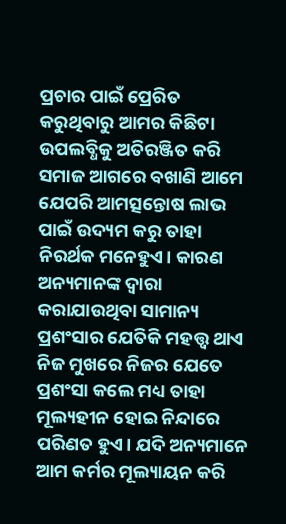ପ୍ରଚାର ପାଇଁ ପ୍ରେରିତ କରୁଥିବାରୁ ଆମର କିଛିଟା ଉପଲବ୍ଧିକୁ ଅତିରଞ୍ଜିତ କରି ସମାଜ ଆଗରେ ବଖାଣି ଆମେ ଯେପରି ଆମତ୍ସନ୍ତୋଷ ଲାଭ ପାଇଁ ଉଦ୍ୟମ କରୁ ତାହା ନିରର୍ଥକ ମନେହୁଏ। କାରଣ ଅନ୍ୟମାନଙ୍କ ଦ୍ୱାରା କରାଯାଉଥିବା ସାମାନ୍ୟ ପ୍ରଶଂସାର ଯେତିକି ମହତ୍ତ୍ୱ ଥାଏ ନିଜ ମୁଖରେ ନିଜର ଯେତେ ପ୍ରଶଂସା କଲେ ମଧ୍ୟ ତାହା ମୂଲ୍ୟହୀନ ହୋଇ ନିନ୍ଦାରେ ପରିଣତ ହୁଏ। ଯଦି ଅନ୍ୟମାନେ ଆମ କର୍ମର ମୂଲ୍ୟାୟନ କରି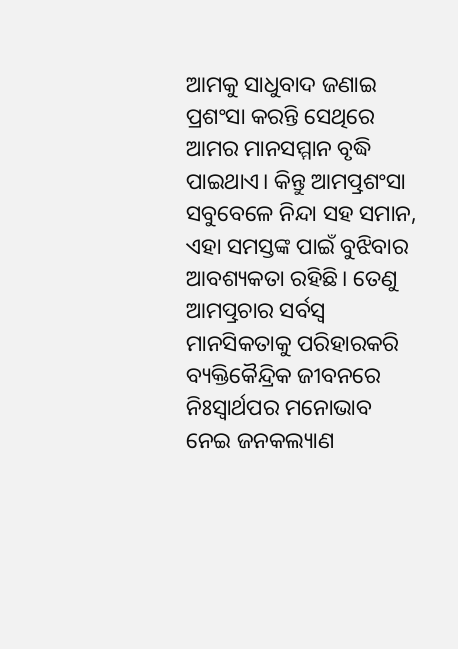ଆମକୁ ସାଧୁବାଦ ଜଣାଇ ପ୍ରଶଂସା କରନ୍ତି ସେଥିରେ ଆମର ମାନସମ୍ମାନ ବୃଦ୍ଧି ପାଇଥାଏ। କିନ୍ତୁ ଆମତ୍ପ୍ରଶଂସା ସବୁବେଳେ ନିନ୍ଦା ସହ ସମାନ, ଏହା ସମସ୍ତଙ୍କ ପାଇଁ ବୁଝିବାର ଆବଶ୍ୟକତା ରହିଛି। ତେଣୁ ଆମତ୍ପ୍ରଚାର ସର୍ବସ୍ବ ମାନସିକତାକୁ ପରିହାରକରି ବ୍ୟକ୍ତିକୈନ୍ଦ୍ରିକ ଜୀବନରେ ନିଃସ୍ବାର୍ଥପର ମନୋଭାବ ନେଇ ଜନକଲ୍ୟାଣ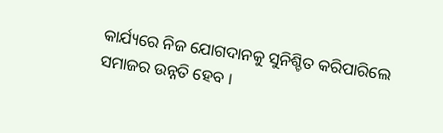କାର୍ଯ୍ୟରେ ନିଜ ଯୋଗଦାନକୁ ସୁନିଶ୍ଚିତ କରିପାରିଲେ ସମାଜର ଉନ୍ନତି ହେବ ।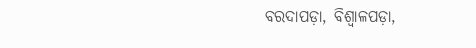ବରଦାପଡ଼ା, ବିଶ୍ୱାଳପଡ଼ା,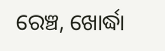ରେଞ୍ଚ, ଖୋର୍ଦ୍ଧା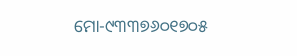ମୋ-୯୩୩୭୬୦୧୭୦୫